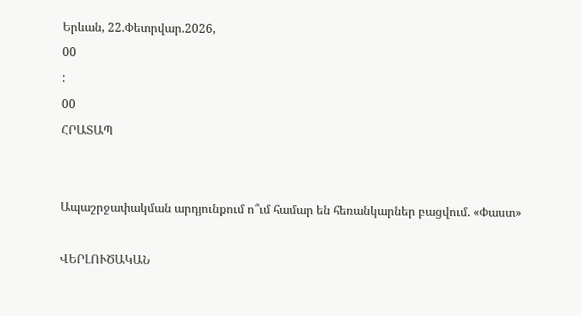Երևան, 22.Փետրվար.2026,
00
:
00
ՀՐԱՏԱՊ


Ապաշրջափակման արդյունքում ո՞ւմ համար են հեռանկարներ բացվում. «Փաստ»

ՎԵՐԼՈՒԾԱԿԱՆ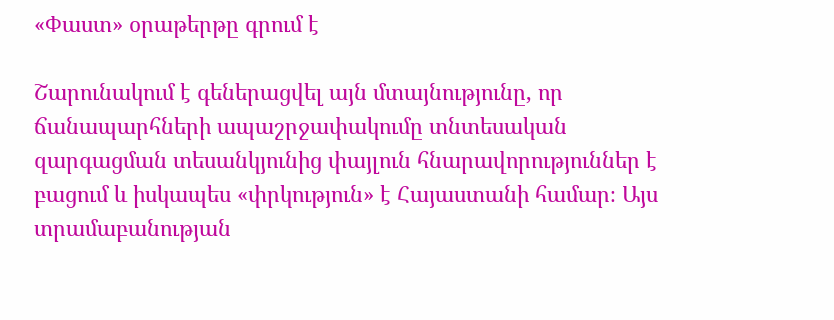«Փաստ» օրաթերթը գրում է

Շարունակում է գեներացվել այն մտայնությունը, որ ճանապարհների ապաշրջափակումը տնտեսական զարգացման տեսանկյունից փայլուն հնարավորություններ է բացում և իսկապես «փրկություն» է Հայաստանի համար։ Այս տրամաբանության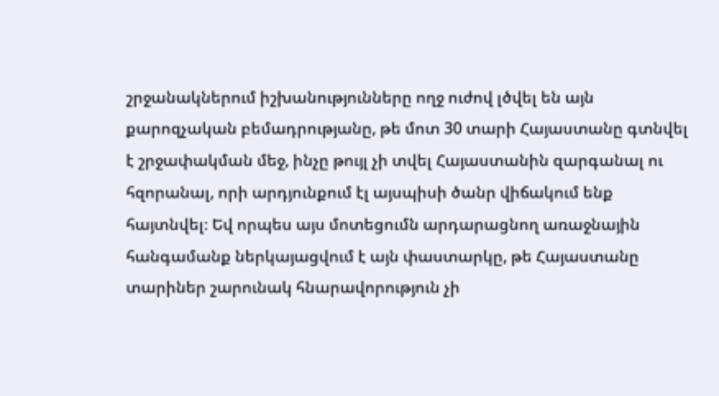շրջանակներում իշխանությունները ողջ ուժով լծվել են այն քարոզչական բեմադրությանը, թե մոտ 30 տարի Հայաստանը գտնվել է շրջափակման մեջ, ինչը թույլ չի տվել Հայաստանին զարգանալ ու հզորանալ, որի արդյունքում էլ այսպիսի ծանր վիճակում ենք հայտնվել։ Եվ որպես այս մոտեցումն արդարացնող առաջնային հանգամանք ներկայացվում է այն փաստարկը, թե Հայաստանը տարիներ շարունակ հնարավորություն չի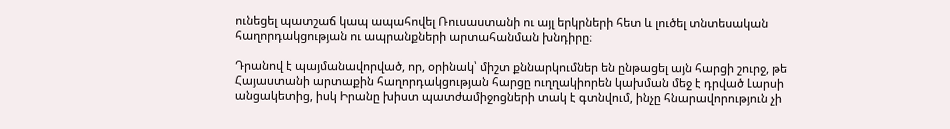ունեցել պատշաճ կապ ապահովել Ռուսաստանի ու այլ երկրների հետ և լուծել տնտեսական հաղորդակցության ու ապրանքների արտահանման խնդիրը։

Դրանով է պայմանավորված, որ, օրինակ՝ միշտ քննարկումներ են ընթացել այն հարցի շուրջ, թե Հայաստանի արտաքին հաղորդակցության հարցը ուղղակիորեն կախման մեջ է դրված Լարսի անցակետից, իսկ Իրանը խիստ պատժամիջոցների տակ է գտնվում, ինչը հնարավորություն չի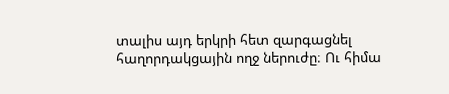տալիս այդ երկրի հետ զարգացնել հաղորդակցային ողջ ներուժը։ Ու հիմա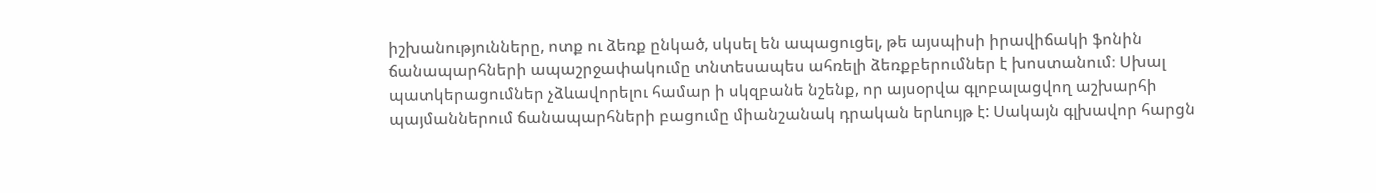իշխանությունները, ոտք ու ձեռք ընկած, սկսել են ապացուցել, թե այսպիսի իրավիճակի ֆոնին ճանապարհների ապաշրջափակումը տնտեսապես ահռելի ձեռքբերումներ է խոստանում։ Սխալ պատկերացումներ չձևավորելու համար ի սկզբանե նշենք, որ այսօրվա գլոբալացվող աշխարհի պայմաններում ճանապարհների բացումը միանշանակ դրական երևույթ է: Սակայն գլխավոր հարցն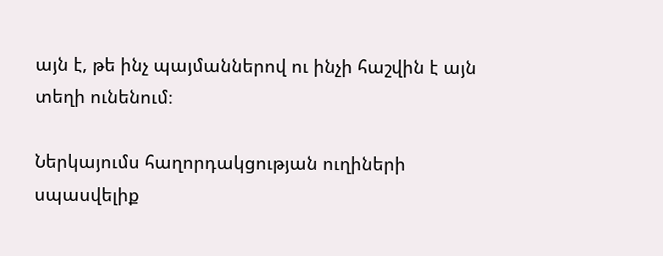այն է, թե ինչ պայմաններով ու ինչի հաշվին է այն տեղի ունենում։

Ներկայումս հաղորդակցության ուղիների սպասվելիք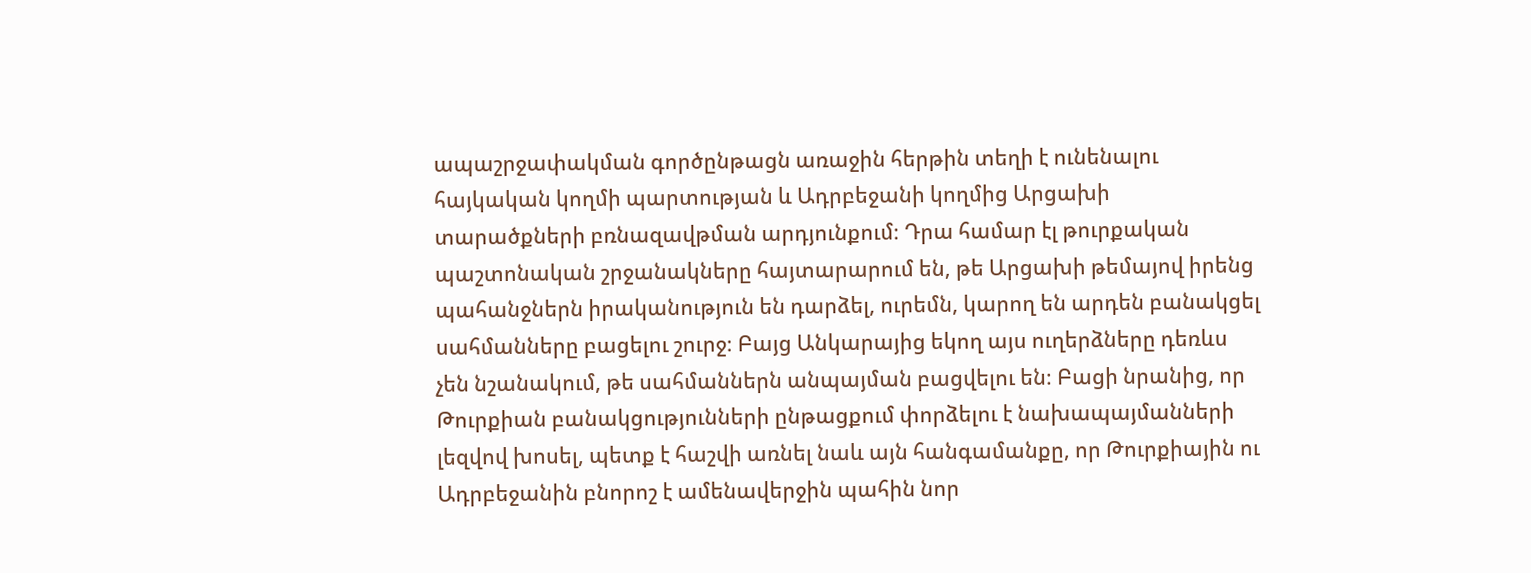ապաշրջափակման գործընթացն առաջին հերթին տեղի է ունենալու հայկական կողմի պարտության և Ադրբեջանի կողմից Արցախի տարածքների բռնազավթման արդյունքում։ Դրա համար էլ թուրքական պաշտոնական շրջանակները հայտարարում են, թե Արցախի թեմայով իրենց պահանջներն իրականություն են դարձել, ուրեմն, կարող են արդեն բանակցել սահմանները բացելու շուրջ։ Բայց Անկարայից եկող այս ուղերձները դեռևս չեն նշանակում, թե սահմաններն անպայման բացվելու են։ Բացի նրանից, որ Թուրքիան բանակցությունների ընթացքում փորձելու է նախապայմանների լեզվով խոսել, պետք է հաշվի առնել նաև այն հանգամանքը, որ Թուրքիային ու Ադրբեջանին բնորոշ է ամենավերջին պահին նոր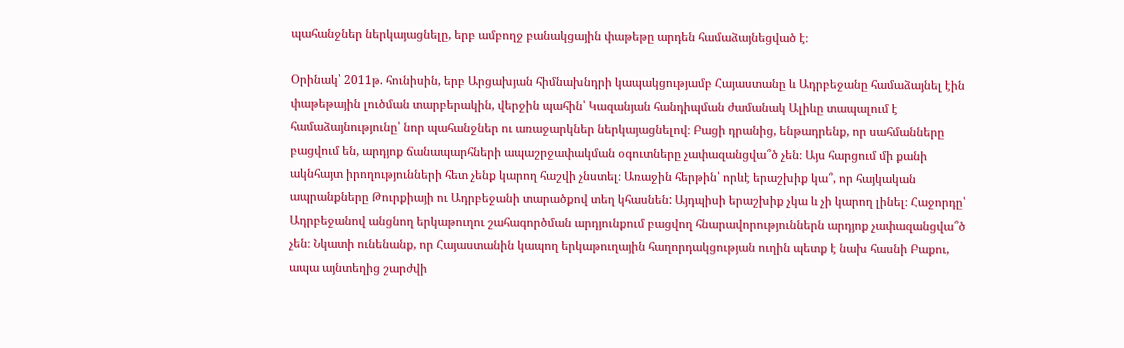պահանջներ ներկայացնելը, երբ ամբողջ բանակցային փաթեթը արդեն համաձայնեցված է։

Օրինակ՝ 2011թ. հունիսին, երբ Արցախյան հիմնախնդրի կապակցությամբ Հայաստանը և Ադրբեջանը համաձայնել էին փաթեթային լուծման տարբերակին, վերջին պահին՝ Կազանյան հանդիպման ժամանակ Ալիևը տապալում է համաձայնությունը՝ նոր պահանջներ ու առաջարկներ ներկայացնելով։ Բացի դրանից, ենթադրենք, որ սահմանները բացվում են, արդյոք ճանապարհների ապաշրջափակման օգուտները չափազանցվա՞ծ չեն։ Այս հարցում մի քանի ակնհայտ իրողությունների հետ չենք կարող հաշվի չնստել։ Առաջին հերթին՝ որևէ երաշխիք կա՞, որ հայկական ապրանքները Թուրքիայի ու Ադրբեջանի տարածքով տեղ կհասնեն: Այդպիսի երաշխիք չկա և չի կարող լինել։ Հաջորդը՝ Ադրբեջանով անցնող երկաթուղու շահագործման արդյունքում բացվող հնարավորություններն արդյոք չափազանցվա՞ծ չեն։ Նկատի ունենանք, որ Հայաստանին կապող երկաթուղային հաղորդակցության ուղին պետք է նախ հասնի Բաքու, ապա այնտեղից շարժվի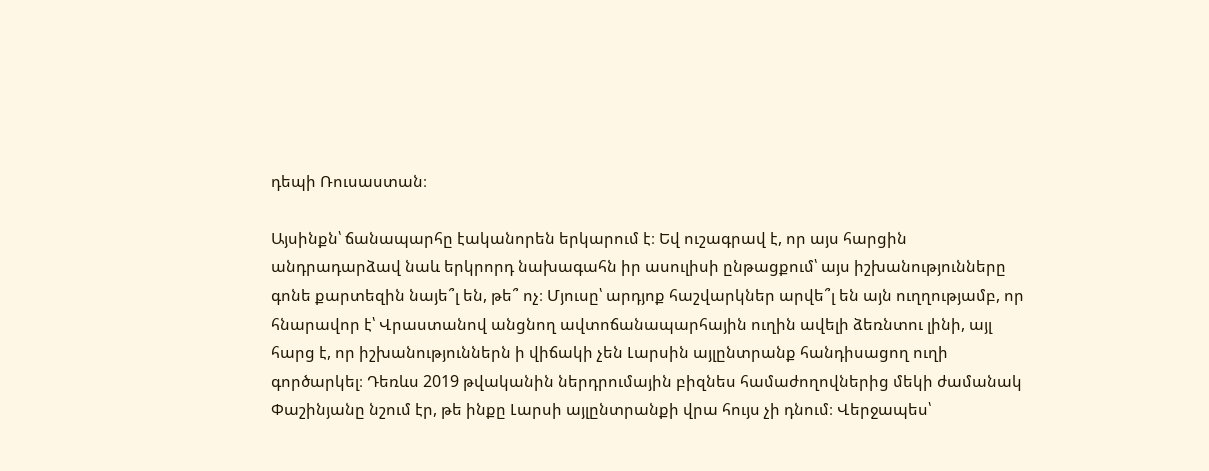դեպի Ռուսաստան։

Այսինքն՝ ճանապարհը էականորեն երկարում է։ Եվ ուշագրավ է, որ այս հարցին անդրադարձավ նաև երկրորդ նախագահն իր ասուլիսի ընթացքում՝ այս իշխանությունները գոնե քարտեզին նայե՞լ են, թե՞ ոչ։ Մյուսը՝ արդյոք հաշվարկներ արվե՞լ են այն ուղղությամբ, որ հնարավոր է՝ Վրաստանով անցնող ավտոճանապարհային ուղին ավելի ձեռնտու լինի, այլ հարց է, որ իշխանություններն ի վիճակի չեն Լարսին այլընտրանք հանդիսացող ուղի գործարկել։ Դեռևս 2019 թվականին ներդրումային բիզնես համաժողովներից մեկի ժամանակ Փաշինյանը նշում էր, թե ինքը Լարսի այլընտրանքի վրա հույս չի դնում։ Վերջապես՝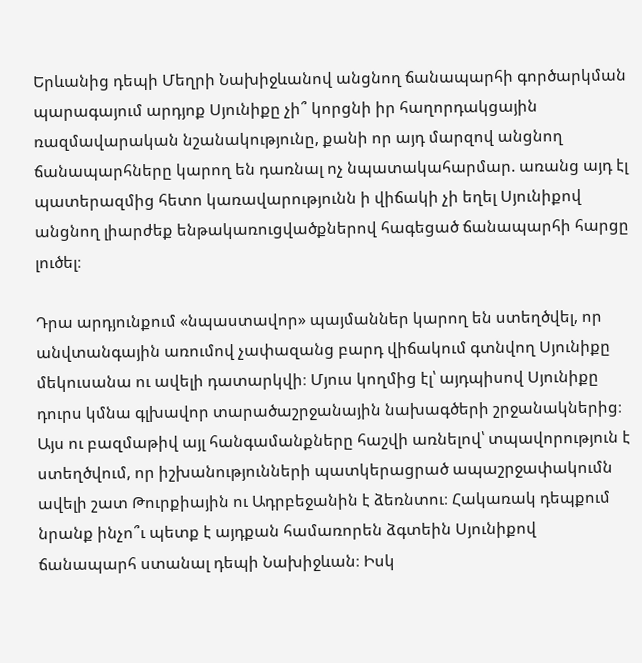Երևանից դեպի Մեղրի Նախիջևանով անցնող ճանապարհի գործարկման պարագայում արդյոք Սյունիքը չի՞ կորցնի իր հաղորդակցային ռազմավարական նշանակությունը, քանի որ այդ մարզով անցնող ճանապարհները կարող են դառնալ ոչ նպատակահարմար. առանց այդ էլ պատերազմից հետո կառավարությունն ի վիճակի չի եղել Սյունիքով անցնող լիարժեք ենթակառուցվածքներով հագեցած ճանապարհի հարցը լուծել։

Դրա արդյունքում «նպաստավոր» պայմաններ կարող են ստեղծվել, որ անվտանգային առումով չափազանց բարդ վիճակում գտնվող Սյունիքը մեկուսանա ու ավելի դատարկվի։ Մյուս կողմից էլ՝ այդպիսով Սյունիքը դուրս կմնա գլխավոր տարածաշրջանային նախագծերի շրջանակներից։ Այս ու բազմաթիվ այլ հանգամանքները հաշվի առնելով՝ տպավորություն է ստեղծվում, որ իշխանությունների պատկերացրած ապաշրջափակումն ավելի շատ Թուրքիային ու Ադրբեջանին է ձեռնտու։ Հակառակ դեպքում նրանք ինչո՞ւ պետք է այդքան համառորեն ձգտեին Սյունիքով ճանապարհ ստանալ դեպի Նախիջևան։ Իսկ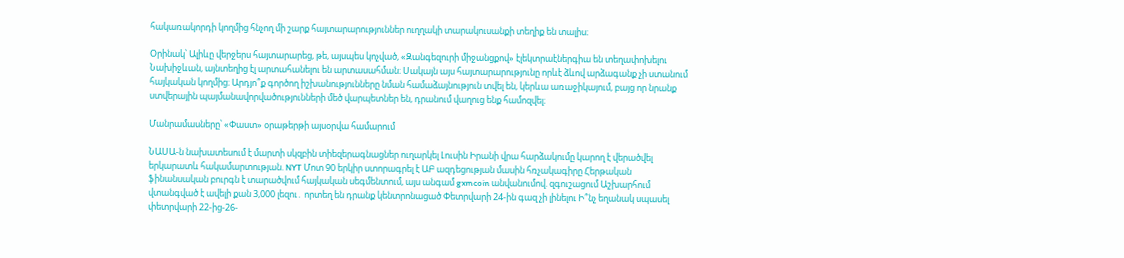հակառակորդի կողմից հնչող մի շարք հայտարարություններ ուղղակի տարակուսանքի տեղիք են տալիս։

Օրինակ՝ Ալիևը վերջերս հայտարարեց, թե, այսպես կոչված, «Զանգեզուրի միջանցքով» էլեկտրաէներգիա են տեղափոխելու Նախիջևան, այնտեղից էլ արտահանելու են արտասահման։ Սակայն այս հայտարարությունը որևէ ձևով արձագանք չի ստանում հայկական կողմից։ Արդյո՞ք գործող իշխանությունները նման համաձայնություն տվել են, կերևա առաջիկայում, բայց որ նրանք ստվերային պայմանավորվածությունների մեծ վարպետներ են, դրանում վաղուց ենք համոզվել։

Մանրամասները՝ «Փաստ» օրաթերթի այսօրվա համարում

ՆԱՍԱ-ն նախատեսում է մարտի սկզբին տիեզերագնացներ ուղարկել Լուսին Իրանի վրա հարձակումը կարող է վերածվել երկարատև հակամարտության. NYT Մոտ 90 երկիր ստորագրել է ԱԲ ազդեցության մասին հռչակագիրը Հերթական ֆինանսական բուրգն է տարածվում հայկական սեգմենտում, այս անգամ gxmcoin անվանումով. զգուշացում Աշխարհում վտանգված է ավելի քան 3,000 լեզու․ որտեղ են դրանք կենտրոնացած Փետրվարի 24-ին գազ չի լինելու Ի՞նչ եղանակ սպասել փետրվարի 22-ից-26-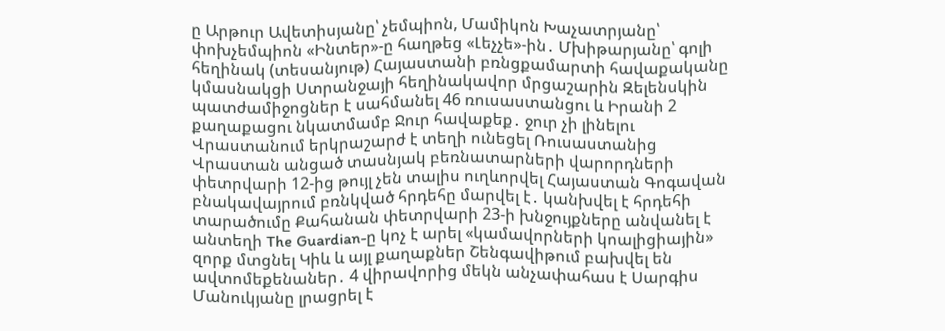ը Արթուր Ավետիսյանը՝ չեմպիոն, Մամիկոն Խաչատրյանը՝ փոխչեմպիոն «Ինտեր»-ը հաղթեց «Լեչչե»-ին․ Մխիթարյանը՝ գոլի հեղինակ (տեսանյութ) Հայաստանի բռնցքամարտի հավաքականը կմասնակցի Ստրանջայի հեղինակավոր մրցաշարին Զելենսկին պատժամիջոցներ է սահմանել 46 ռուսաստանցու և Իրանի 2 քաղաքացու նկատմամբ Ջուր հավաքեք․ ջուր չի լինելու Վրաստանում երկրաշարժ է տեղի ունեցել Ռուսաստանից Վրաստան անցած տասնյակ բեռնատարների վարորդների փետրվարի 12-ից թույլ չեն տալիս ուղևորվել Հայաստան Գոգավան բնակավայրում բռնկված հրդեհը մարվել է․ կանխվել է հրդեհի տարածումը Քահանան փետրվարի 23-ի խնջույքները անվանել է անտեղի The Guardian-ը կոչ է արել «կամավորների կոալիցիային» զորք մտցնել Կիև և այլ քաղաքներ Շենգավիթում բախվել են ավտոմեքենաներ․ 4 վիրավորից մեկն անչափահաս է Սարգիս Մանուկյանը լրացրել է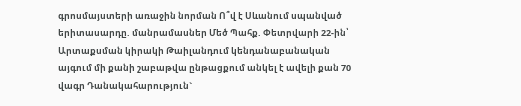գրոսմայստերի առաջին նորման Ո՞վ է Սևանում սպանված երիտասարդը. մանրամասներ Մեծ Պահք. Փետրվարի 22-ին՝ Արտաքսման կիրակի Թաիլանդում կենդանաբանական այգում մի քանի շաբաթվա ընթացքում անկել է ավելի քան 70 վագր Դանակահարություն`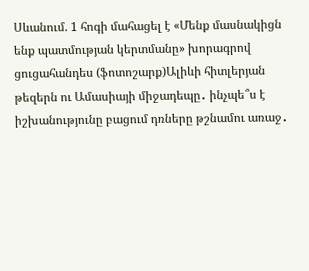Սևանում. 1 հոգի մահացել է «Մենք մասնակիցն ենք պատմության կերտմանը» խորագրով ցուցահանդես (ֆոտոշարք)Ալիևի հիտլերյան թեզերն ու Ամասիայի միջադեպը․ ինչպե՞ս է իշխանությունը բացում դռները թշնամու առաջ․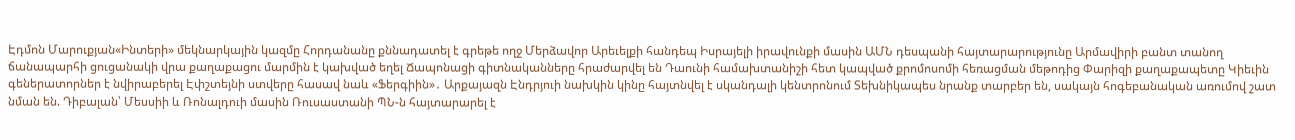Էդմոն Մարուքյան«Ինտերի» մեկնարկային կազմը Հորդանանը քննադատել է գրեթե ողջ Մերձավոր Արեւելքի հանդեպ Իսրայելի իրավունքի մասին ԱՄՆ դեսպանի հայտարարությունը Արմավիրի բանտ տանող ճանապարհի ցուցանակի վրա քաղաքացու մարմին է կախված եղել Ճապոնացի գիտնականները հրաժարվել են Դաունի համախտանիշի հետ կապված քրոմոսոմի հեռացման մեթոդից Փարիզի քաղաքապետը Կիեւին գեներատորներ է նվիրաբերել Էփշտեյնի ստվերը հասավ նաև «Ֆերգիին»․ Արքայազն Էնդրյուի նախկին կինը հայտնվել է սկանդալի կենտրոնում Տեխնիկապես նրանք տարբեր են, սակայն հոգեբանական առումով շատ նման են. Դիբալան՝ Մեսսիի և Ռոնալդուի մասին Ռուսաստանի ՊՆ-ն հայտարարել է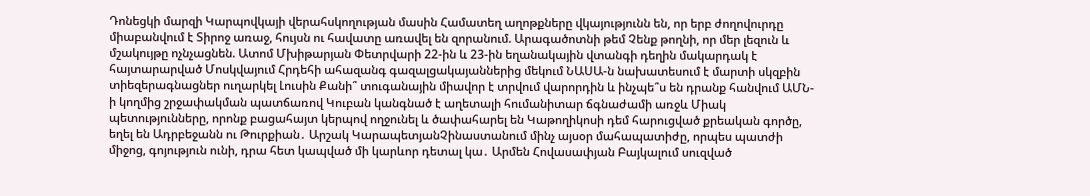Դոնեցկի մարզի Կարպովկայի վերահսկողության մասին Համատեղ աղոթքները վկայությունն են, որ երբ ժողովուրդը միաբանվում է Տիրոջ առաջ, հույսն ու հավատը առավել են զորանում. Արագածոտնի թեմ Չենք թողնի, որ մեր լեզուն և մշակույթը ոչնչացնեն. Ատոմ Մխիթարյան Փետրվարի 22-ին և 23-ին եղանակային վտանգի դեղին մակարդակ է հայտարարված Մոսկվայում Հրդեհի ահազանգ գազալցակայաններից մեկում ՆԱՍԱ-ն նախատեսում է մարտի սկզբին տիեզերագնացներ ուղարկել Լուսին Քանի՞ տուգանային միավոր է տրվում վարորդին և ինչպե՞ս են դրանք հանվում ԱՄՆ-ի կողմից շրջափակման պատճառով Կուբան կանգնած է աղետալի հումանիտար ճգնաժամի առջև Միակ պետությունները, որոնք բացահայտ կերպով ողջունել և ծափահարել են Կաթողիկոսի դեմ հարուցված քրեական գործը, եղել են Ադրբեջանն ու Թուրքիան․ Արշակ ԿարապետյանՉինաստանում մինչ այսօր մահապատիժը, որպես պատժի միջոց, գոյություն ունի, դրա հետ կապված մի կարևոր դետալ կա․ Արմեն Հովասափյան Բայկալում սուզված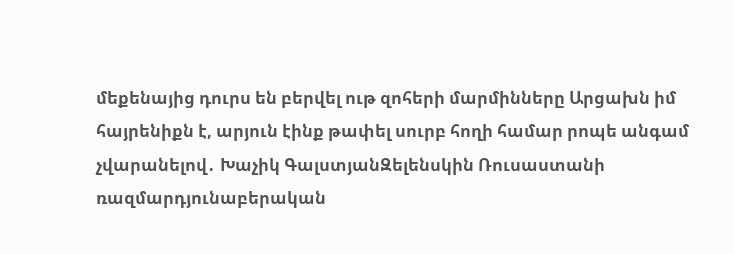մեքենայից դուրս են բերվել ութ զոհերի մարմինները Արցախն իմ հայրենիքն է, արյուն էինք թափել սուրբ հողի համար րոպե անգամ չվարանելով․ Խաչիկ ԳալստյանԶելենսկին Ռուսաստանի ռազմարդյունաբերական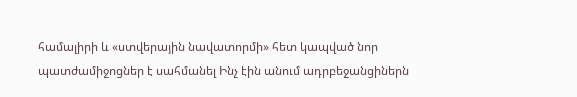համալիրի և «ստվերային նավատորմի» հետ կապված նոր պատժամիջոցներ է սահմանել Ինչ էին անում ադրբեջանցիներն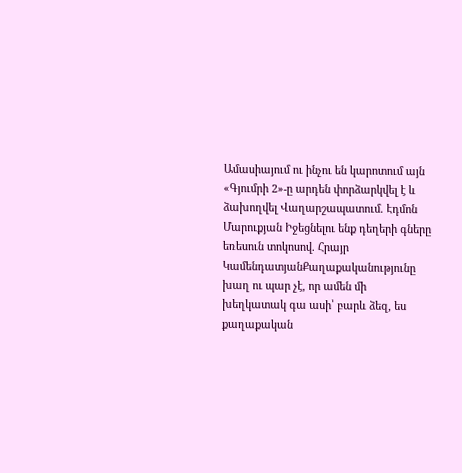Ամասիայում ու ինչու են կարոտում այն «Գյումրի 2»-ը արդեն փորձարկվել է և ձախողվել Վաղարշապատում. Էդմոն Մարուքյան Իջեցնելու ենք դեղերի գները եռեսուն տոկոսով. Հրայր ԿամենդատյանՔաղաքականությունը խաղ ու պար չէ, որ ամեն մի խեղկատակ գա ասի՝ բարև ձեզ, ես քաղաքական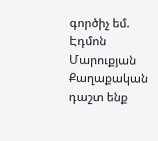գործիչ եմ. Էդմոն Մարուքյան Քաղաքական դաշտ ենք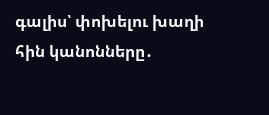գալիս՝ փոխելու խաղի հին կանոնները․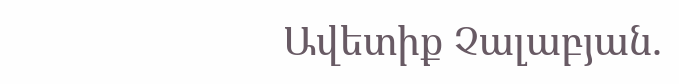Ավետիք Չալաբյան.